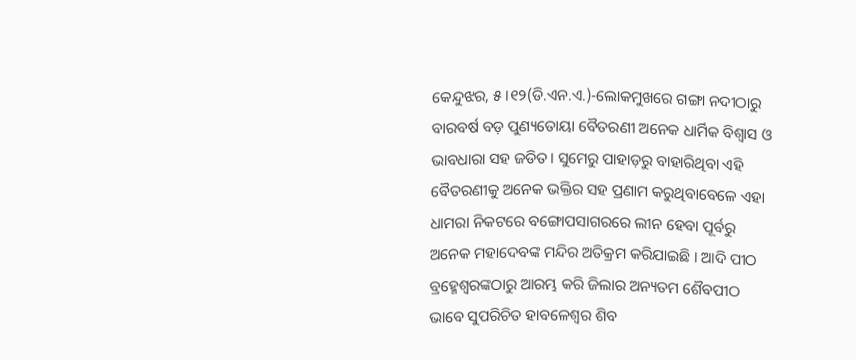କେନ୍ଦୁଝର, ୫।୧୨(ଡି.ଏନ.ଏ.)-ଲୋକମୁଖରେ ଗଙ୍ଗା ନଦୀଠାରୁ ବାରବର୍ଷ ବଡ଼ ପୁଣ୍ୟତୋୟା ବୈତରଣୀ ଅନେକ ଧାର୍ମିକ ବିଶ୍ୱାସ ଓ ଭାବଧାରା ସହ ଜଡିତ। ସୁମେରୁ ପାହାଡ଼ରୁ ବାହାରିଥିବା ଏହି ବୈତରଣୀକୁ ଅନେକ ଭକ୍ତିର ସହ ପ୍ରଣାମ କରୁଥିବାବେଳେ ଏହା ଧାମରା ନିକଟରେ ବଙ୍ଗୋପସାଗରରେ ଲୀନ ହେବା ପୂର୍ବରୁ ଅନେକ ମହାଦେବଙ୍କ ମନ୍ଦିର ଅତିକ୍ରମ କରିଯାଇଛି । ଆଦି ପୀଠ ବ୍ରହ୍ମେଶ୍ୱରଙ୍କଠାରୁ ଆରମ୍ଭ କରି ଜିଲାର ଅନ୍ୟତମ ଶୈବପୀଠ ଭାବେ ସୁପରିଚିତ ହାବଳେଶ୍ୱର ଶିବ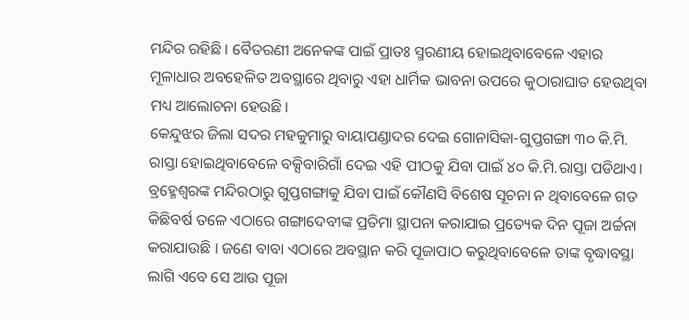ମନ୍ଦିର ରହିଛି । ବୈତରଣୀ ଅନେକଙ୍କ ପାଇଁ ପ୍ରାତଃ ସ୍ମରଣୀୟ ହୋଇଥିବାବେଳେ ଏହାର ମୂଳାଧାର ଅବହେଳିତ ଅବସ୍ଥାରେ ଥିବାରୁ ଏହା ଧାର୍ମିକ ଭାବନା ଉପରେ କୁଠାରାଘାତ ହେଉଥିବା ମଧ୍ୟ ଆଲୋଚନା ହେଉଛି।
କେନ୍ଦୁଝର ଜିଲା ସଦର ମହକୁମାରୁ ବାୟାପଣ୍ଡାଦର ଦେଇ ଗୋନାସିକା-ଗୁପ୍ତଗଙ୍ଗା ୩୦ କି.ମି. ରାସ୍ତା ହୋଇଥିବାବେଳେ ବକ୍ସିବାରିଗାଁ ଦେଇ ଏହି ପୀଠକୁ ଯିବା ପାଇଁ ୪୦ କି.ମି.ରାସ୍ତା ପଡିଥାଏ। ବ୍ରହ୍ମେଶ୍ୱରଙ୍କ ମନ୍ଦିରଠାରୁ ଗୁପ୍ତଗଙ୍ଗାକୁ ଯିବା ପାଇଁ କୌଣସି ବିଶେଷ ସୂଚନା ନ ଥିବାବେଳେ ଗତ କିଛିବର୍ଷ ତଳେ ଏଠାରେ ଗଙ୍ଗାଦେବୀଙ୍କ ପ୍ରତିମା ସ୍ଥାପନା କରାଯାଇ ପ୍ରତ୍ୟେକ ଦିନ ପୂଜା ଅର୍ଚ୍ଚନା କରାଯାଉଛି । ଜଣେ ବାବା ଏଠାରେ ଅବସ୍ଥାନ କରି ପୂଜାପାଠ କରୁଥିବାବେଳେ ତାଙ୍କ ବୃଦ୍ଧାବସ୍ଥା ଲାଗି ଏବେ ସେ ଆଉ ପୂଜା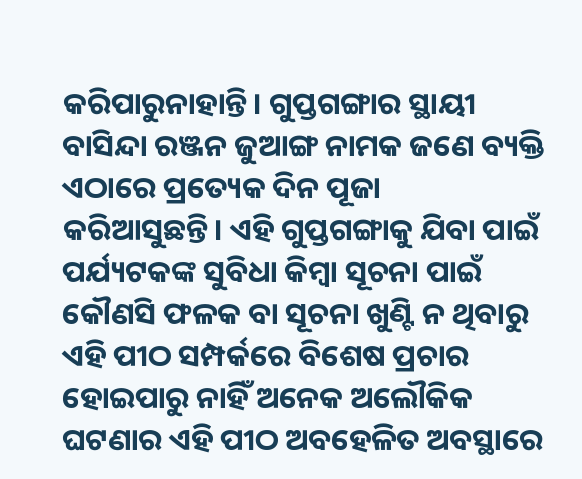କରିପାରୁନାହାନ୍ତି। ଗୁପ୍ତଗଙ୍ଗାର ସ୍ଥାୟୀ ବାସିନ୍ଦା ରଞ୍ଜନ ଜୁଆଙ୍ଗ ନାମକ ଜଣେ ବ୍ୟକ୍ତି ଏଠାରେ ପ୍ରତ୍ୟେକ ଦିନ ପୂଜା କରିଆସୁଛନ୍ତି। ଏହି ଗୁପ୍ତଗଙ୍ଗାକୁ ଯିବା ପାଇଁ ପର୍ଯ୍ୟଟକଙ୍କ ସୁବିଧା କିମ୍ବା ସୂଚନା ପାଇଁ କୌଣସି ଫଳକ ବା ସୂଚନା ଖୁଣ୍ଟି ନ ଥିବାରୁ ଏହି ପୀଠ ସମ୍ପର୍କରେ ବିଶେଷ ପ୍ରଚାର ହୋଇପାରୁ ନାହିଁ ଅନେକ ଅଲୌକିକ ଘଟଣାର ଏହି ପୀଠ ଅବହେଳିତ ଅବସ୍ଥାରେ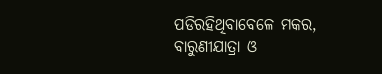ପଡିରହିଥିବାବେଳେ ମକର, ବାରୁଣୀଯାତ୍ରା ଓ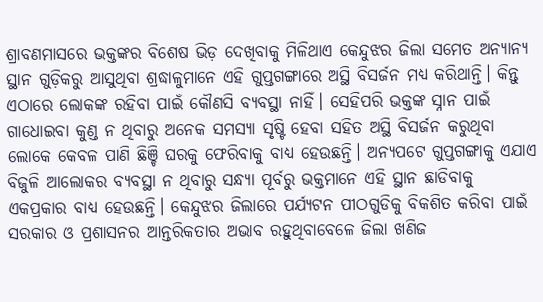ଶ୍ରାବଣମାସରେ ଭକ୍ତଙ୍କର ବିଶେଷ ଭିଡ଼ ଦେଖିବାକୁ ମିଳିଥାଏ କେନ୍ଦୁଝର ଜିଲା ସମେତ ଅନ୍ୟାନ୍ୟ ସ୍ଥାନ ଗୁଡ଼ିକରୁ ଆସୁଥିବା ଶ୍ରଦ୍ଧାଳୁମାନେ ଏହି ଗୁପ୍ତଗଙ୍ଗାରେ ଅସ୍ଥି ବିସର୍ଜନ ମଧ୍ୟ କରିଥାନ୍ତି। କିନ୍ତୁ ଏଠାରେ ଲୋକଙ୍କ ରହିବା ପାଇଁ କୌଣସି ବ୍ୟବସ୍ଥା ନାହିଁ। ସେହିପରି ଭକ୍ତଙ୍କ ସ୍ନାନ ପାଇଁ ଗାଧୋଇବା କୁଣ୍ଡ ନ ଥିବାରୁ ଅନେକ ସମସ୍ୟା ସୃଷ୍ଟି ହେବା ସହିତ ଅସ୍ଥି ବିସର୍ଜନ କରୁଥିବା ଲୋକେ କେବଳ ପାଣି ଛିଞ୍ଚି ଘରକୁ ଫେରିବାକୁ ବାଧ୍ୟ ହେଉଛନ୍ତି। ଅନ୍ୟପଟେ ଗୁପ୍ତଗଙ୍ଗାକୁ ଏଯାଏ ବିଜୁଳି ଆଲୋକର ବ୍ୟବସ୍ଥା ନ ଥିବାରୁ ସନ୍ଧ୍ୟା ପୂର୍ବରୁ ଭକ୍ତମାନେ ଏହି ସ୍ଥାନ ଛାଡିବାକୁ ଏକପ୍ରକାର ବାଧ୍ୟ ହେଉଛନ୍ତି। କେନ୍ଦୁଝର ଜିଲାରେ ପର୍ଯ୍ୟଟନ ପୀଠଗୁଡିକୁ ବିକଶିତ କରିବା ପାଇଁ ସରକାର ଓ ପ୍ରଶାସନର ଆନ୍ତରିକତାର ଅଭାବ ରହୁଥିବାବେଳେ ଜିଲା ଖଣିଜ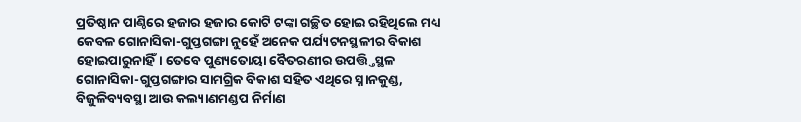ପ୍ରତିଷ୍ଠାନ ପାଣ୍ଠିରେ ହଜାର ହଜାର କୋଟି ଟଙ୍କା ଗଚ୍ଛିତ ହୋଇ ରହିଥିଲେ ମଧ୍ୟ କେବଳ ଗୋନାସିକା-ଗୁପ୍ତଗଙ୍ଗା ନୁହେଁ ଅନେକ ପର୍ଯ୍ୟଟନସ୍ଥଳୀର ବିକାଶ ହୋଇପାରୁନାହିଁ। ତେବେ ପୁଣ୍ୟତୋୟା ବୈତରଣୀର ଉପତ୍ତ୍ତିସ୍ଥଳ ଗୋନାସିକା-ଗୁପ୍ତଗଙ୍ଗାର ସାମଗ୍ରିକ ବିକାଶ ସହିତ ଏଥିରେ ସ୍ନାନକୁଣ୍ଡ, ବିଜୁଳିବ୍ୟବସ୍ଥା ଆଉ କଲ୍ୟାଣମଣ୍ଡପ ନିର୍ମାଣ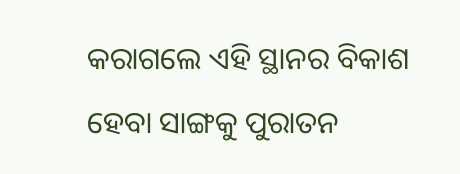କରାଗଲେ ଏହି ସ୍ଥାନର ବିକାଶ ହେବା ସାଙ୍ଗକୁ ପୁରାତନ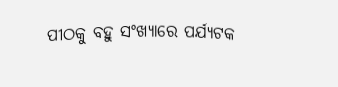ପୀଠକୁ ବହୁ ସଂଖ୍ୟାରେ ପର୍ଯ୍ୟଟକ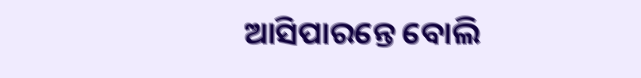ଆସିପାରନ୍ତେ ବୋଲି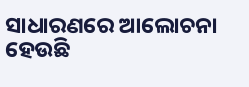ସାଧାରଣରେ ଆଲୋଚନା ହେଉଛି